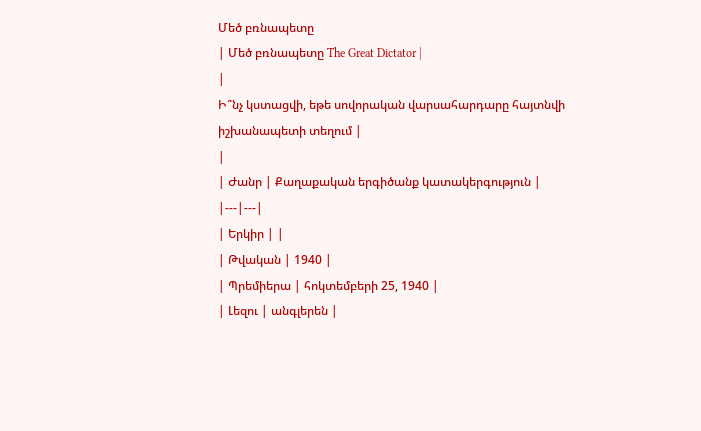Մեծ բռնապետը
| Մեծ բռնապետը The Great Dictator |
|
Ի՞նչ կստացվի, եթե սովորական վարսահարդարը հայտնվի իշխանապետի տեղում |
|
| Ժանր | Քաղաքական երգիծանք կատակերգություն |
|---|---|
| Երկիր | |
| Թվական | 1940 |
| Պրեմիերա | հոկտեմբերի 25, 1940 |
| Լեզու | անգլերեն |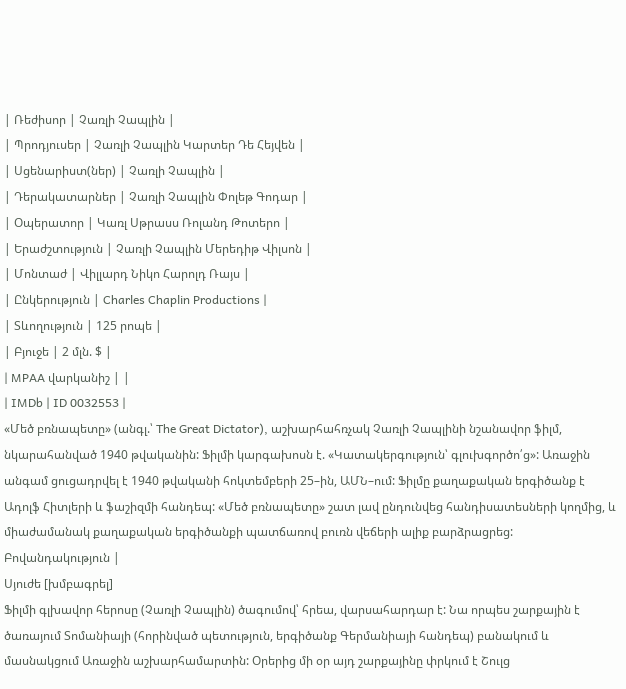| Ռեժիսոր | Չառլի Չապլին |
| Պրոդյուսեր | Չառլի Չապլին Կարտեր Դե Հեյվեն |
| Սցենարիստ(ներ) | Չառլի Չապլին |
| Դերակատարներ | Չառլի Չապլին Փոլեթ Գոդար |
| Օպերատոր | Կառլ Սթրասս Ռոլանդ Թոտերո |
| Երաժշտություն | Չառլի Չապլին Մերեդիթ Վիլսոն |
| Մոնտաժ | Վիլլարդ Նիկո Հարոլդ Ռայս |
| Ընկերություն | Charles Chaplin Productions |
| Տևողություն | 125 րոպե |
| Բյուջե | 2 մլն. $ |
| MPAA վարկանիշ | |
| IMDb | ID 0032553 |
«Մեծ բռնապետը» (անգլ.՝ The Great Dictator), աշխարհահռչակ Չառլի Չապլինի նշանավոր ֆիլմ, նկարահանված 1940 թվականին: Ֆիլմի կարգախոսն է. «Կատակերգություն՝ գլուխգործո՛ց»: Առաջին անգամ ցուցադրվել է 1940 թվականի հոկտեմբերի 25–ին, ԱՄՆ–ում: Ֆիլմը քաղաքական երգիծանք է Ադոլֆ Հիտլերի և ֆաշիզմի հանդեպ: «Մեծ բռնապետը» շատ լավ ընդունվեց հանդիսատեսների կողմից, և միաժամանակ քաղաքական երգիծանքի պատճառով բուռն վեճերի ալիք բարձրացրեց:
Բովանդակություն |
Սյուժե [խմբագրել]
Ֆիլմի գլխավոր հերոսը (Չառլի Չապլին) ծագումով՝ հրեա, վարսահարդար է: Նա որպես շարքային է ծառայում Տոմանիայի (հորինված պետություն, երգիծանք Գերմանիայի հանդեպ) բանակում և մասնակցում Առաջին աշխարհամարտին: Օրերից մի օր այդ շարքայինը փրկում է Շուլց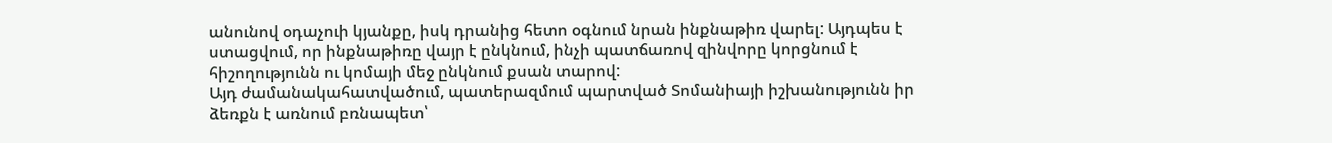անունով օդաչուի կյանքը, իսկ դրանից հետո օգնում նրան ինքնաթիռ վարել: Այդպես է ստացվում, որ ինքնաթիռը վայր է ընկնում, ինչի պատճառով զինվորը կորցնում է հիշողությունն ու կոմայի մեջ ընկնում քսան տարով:
Այդ ժամանակահատվածում, պատերազմում պարտված Տոմանիայի իշխանությունն իր ձեռքն է առնում բռնապետ՝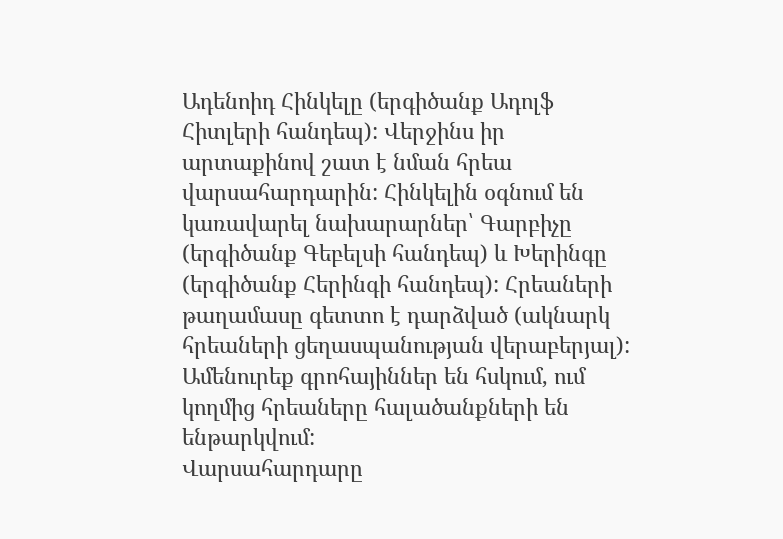Ադենոիդ Հինկելը (երգիծանք Ադոլֆ Հիտլերի հանդեպ): Վերջինս իր արտաքինով շատ է նման հրեա վարսահարդարին: Հինկելին օգնում են կառավարել նախարարներ՝ Գարբիչը (երգիծանք Գեբելսի հանդեպ) և Խերինգը (երգիծանք Հերինգի հանդեպ): Հրեաների թաղամասը գետտո է դարձված (ակնարկ հրեաների ցեղասպանության վերաբերյալ): Ամենուրեք գրոհայիններ են հսկում, ում կողմից հրեաները հալածանքների են ենթարկվում:
Վարսահարդարը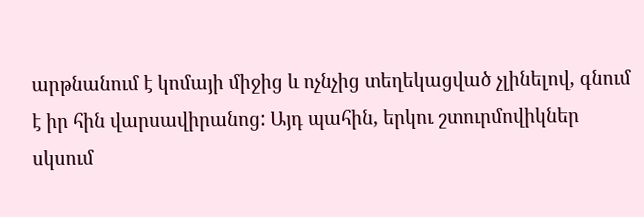արթնանում է կոմայի միջից և ոչնչից տեղեկացված չլինելով, գնում է իր հին վարսավիրանոց: Այդ պահին, երկու շտուրմովիկներ սկսում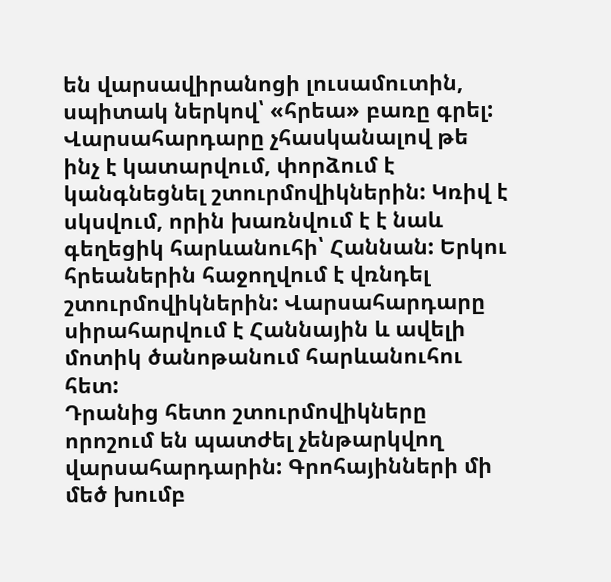են վարսավիրանոցի լուսամուտին, սպիտակ ներկով՝ «հրեա» բառը գրել: Վարսահարդարը չհասկանալով թե ինչ է կատարվում, փորձում է կանգնեցնել շտուրմովիկներին: Կռիվ է սկսվում, որին խառնվում է է նաև գեղեցիկ հարևանուհի՝ Հաննան: Երկու հրեաներին հաջողվում է վռնդել շտուրմովիկներին: Վարսահարդարը սիրահարվում է Հաննային և ավելի մոտիկ ծանոթանում հարևանուհու հետ:
Դրանից հետո շտուրմովիկները որոշում են պատժել չենթարկվող վարսահարդարին: Գրոհայինների մի մեծ խումբ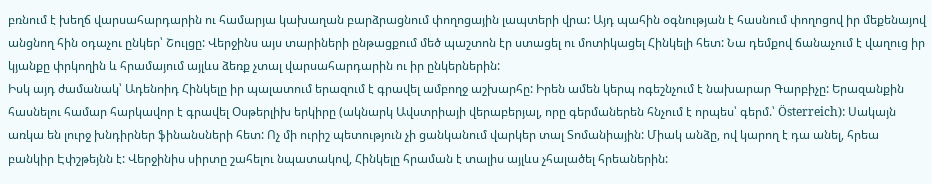բռնում է խեղճ վարսահարդարին ու համարյա կախաղան բարձրացնում փողոցային լապտերի վրա: Այդ պահին օգնության է հասնում փողոցով իր մեքենայով անցնող հին օդաչու ընկեր՝ Շուլցը: Վերջինս այս տարիների ընթացքում մեծ պաշտոն էր ստացել ու մոտիկացել Հինկելի հետ: Նա դեմքով ճանաչում է վաղուց իր կյանքը փրկողին և հրամայում այլևս ձեռք չտալ վարսահարդարին ու իր ընկերներին:
Իսկ այդ ժամանակ՝ Ադենոիդ Հինկելը իր պալատում երազում է գրավել ամբողջ աշխարհը: Իրեն ամեն կերպ ոգեշնչում է նախարար Գարբիչը: Երազանքին հասնելու համար հարկավոր է գրավել Օսթերլիխ երկիրը (ակնարկ Ավստրիայի վերաբերյալ, որը գերմաներեն հնչում է որպես՝ գերմ.՝ Österreich): Սակայն առկա են լուրջ խնդիրներ ֆինանսների հետ: Ոչ մի ուրիշ պետություն չի ցանկանում վարկեր տալ Տոմանիային: Միակ անձը, ով կարող է դա անել, հրեա բանկիր Էփշթեյնն է: Վերջինիս սիրտը շահելու նպատակով, Հինկելը հրաման է տալիս այլևս չհալածել հրեաներին: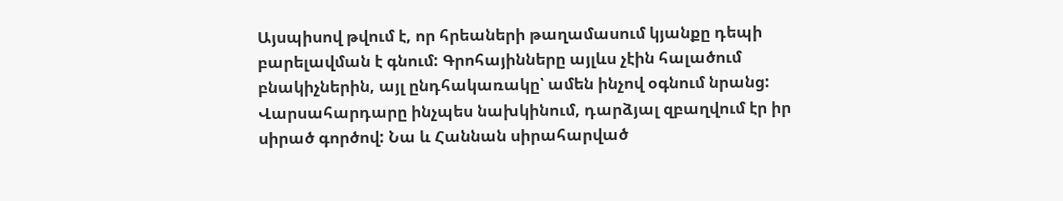Այսպիսով թվում է, որ հրեաների թաղամասում կյանքը դեպի բարելավման է գնում: Գրոհայինները այլևս չէին հալածում բնակիչներին, այլ ընդհակառակը՝ ամեն ինչով օգնում նրանց: Վարսահարդարը ինչպես նախկինում, դարձյալ զբաղվում էր իր սիրած գործով: Նա և Հաննան սիրահարված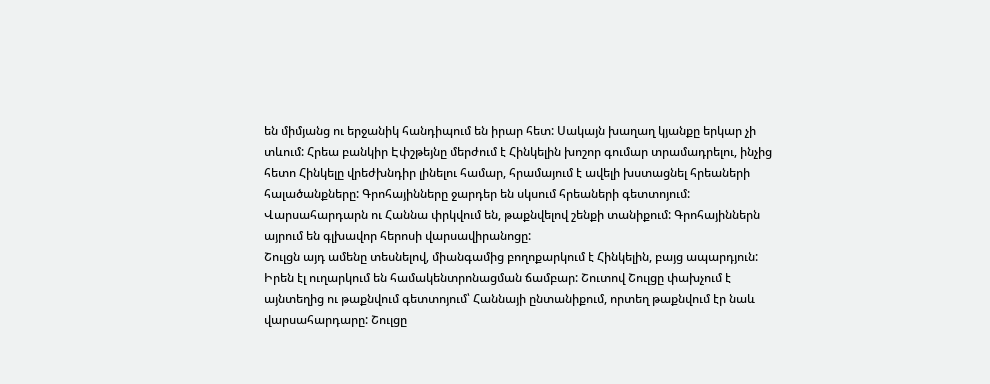են միմյանց ու երջանիկ հանդիպում են իրար հետ: Սակայն խաղաղ կյանքը երկար չի տևում: Հրեա բանկիր Էփշթեյնը մերժում է Հինկելին խոշոր գումար տրամադրելու, ինչից հետո Հինկելը վրեժխնդիր լինելու համար, հրամայում է ավելի խստացնել հրեաների հալածանքները: Գրոհայինները ջարդեր են սկսում հրեաների գետտոյում: Վարսահարդարն ու Հաննա փրկվում են, թաքնվելով շենքի տանիքում: Գրոհայիններն այրում են գլխավոր հերոսի վարսավիրանոցը:
Շուլցն այդ ամենը տեսնելով, միանգամից բողոքարկում է Հինկելին, բայց ապարդյուն: Իրեն էլ ուղարկում են համակենտրոնացման ճամբար: Շուտով Շուլցը փախչում է այնտեղից ու թաքնվում գետտոյում՝ Հաննայի ընտանիքում, որտեղ թաքնվում էր նաև վարսահարդարը: Շուլցը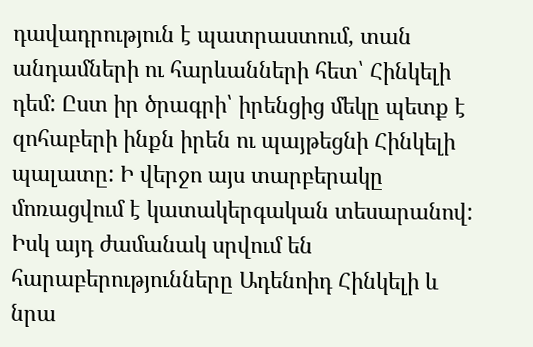դավադրություն է պատրաստում, տան անդամների ու հարևանների հետ՝ Հինկելի դեմ: Ըստ իր ծրագրի՝ իրենցից մեկը պետք է զոհաբերի ինքն իրեն ու պայթեցնի Հինկելի պալատը: Ի վերջո այս տարբերակը մոռացվում է կատակերգական տեսարանով:
Իսկ այդ ժամանակ սրվում են հարաբերությունները Ադենոիդ Հինկելի և նրա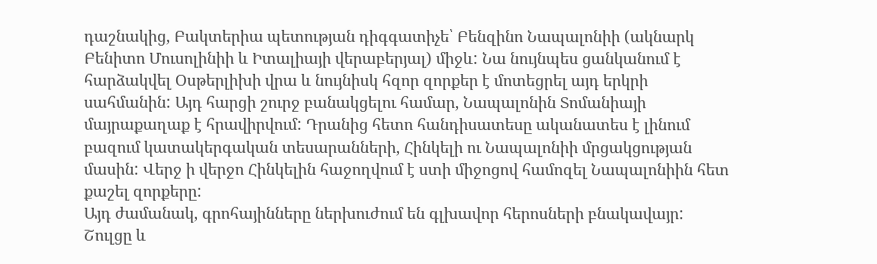դաշնակից, Բակտերիա պետության դիգգատիչե՝ Բենզինո Նապալոնիի (ակնարկ Բենիտո Մուսոլինիի և Իտալիայի վերաբերյալ) միջև: Նա նույնպես ցանկանում է հարձակվել Օսթերլիխի վրա և նույնիսկ հզոր զորքեր է մոտեցրել այդ երկրի սահմանին: Այդ հարցի շուրջ բանակցելու համար, Նապալոնին Տոմանիայի մայրաքաղաք է հրավիրվում: Դրանից հետո հանդիսատեսը ականատես է լինում բազում կատակերգական տեսարանների, Հինկելի ու Նապալոնիի մրցակցության մասին: Վերջ ի վերջո Հինկելին հաջողվում է ստի միջոցով համոզել Նապալոնիին հետ քաշել զորքերը:
Այդ ժամանակ, գրոհայինները ներխուժում են գլխավոր հերոսների բնակավայր: Շուլցը և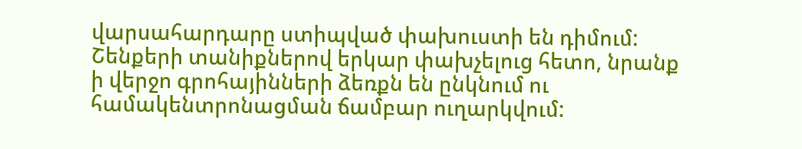վարսահարդարը ստիպված փախուստի են դիմում: Շենքերի տանիքներով երկար փախչելուց հետո, նրանք ի վերջո գրոհայինների ձեռքն են ընկնում ու համակենտրոնացման ճամբար ուղարկվում: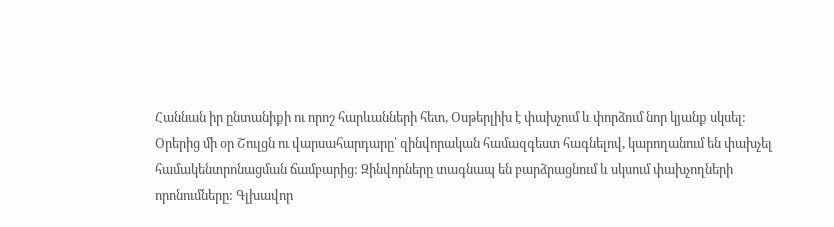Հաննան իր ընտանիքի ու որոշ հարևանների հետ, Օսթերլիխ է փախչում և փորձում նոր կյանք սկսել:
Օրերից մի օր Շուլցն ու վարսահարդարը՝ զինվորական համազգեստ հագնելով, կարողանում են փախչել համակենտրոնացման ճամբարից: Զինվորները տագնապ են բարձրացնում և սկսում փախչողների որոնումները: Գլխավոր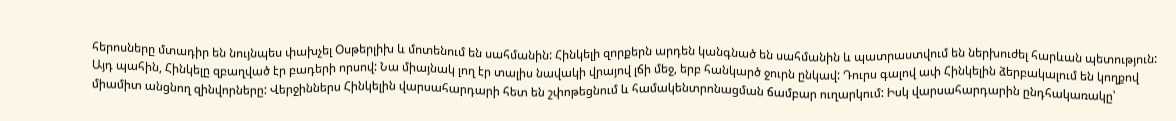հերոսները մտադիր են նույնպես փախչել Օսթերլիխ և մոտենում են սահմանին: Հինկելի զորքերն արդեն կանգնած են սահմանին և պատրաստվում են ներխուժել հարևան պետություն: Այդ պահին, Հինկելը զբաղված էր բադերի որսով: Նա միայնակ լող էր տալիս նավակի վրայով լճի մեջ, երբ հանկարծ ջուրն ընկավ: Դուրս գալով ափ Հինկելին ձերբակալում են կողքով միամիտ անցնող զինվորները: Վերջիններս Հինկելին վարսահարդարի հետ են շփոթեցնում և համակենտրոնացման ճամբար ուղարկում: Իսկ վարսահարդարին ընդհակառակը՝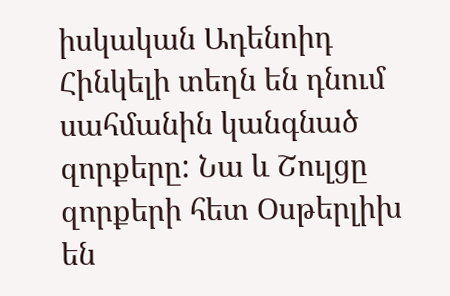իսկական Ադենոիդ Հինկելի տեղն են դնում սահմանին կանգնած զորքերը: Նա և Շուլցը զորքերի հետ Օսթերլիխ են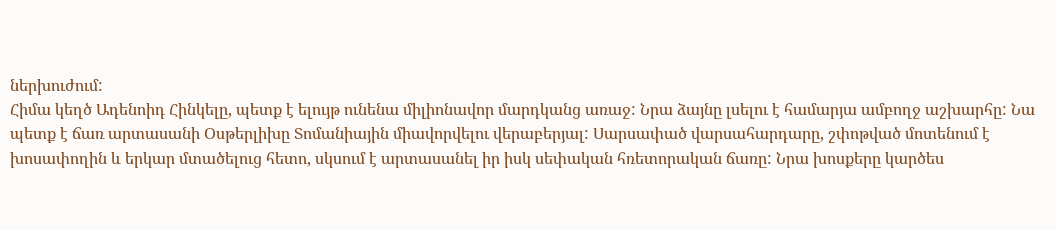ներխուժում:
Հիմա կեղծ Ադենոիդ Հինկելը, պետք է ելույթ ունենա միլիոնավոր մարդկանց առաջ: Նրա ձայնը լսելու է համարյա ամբողջ աշխարհը: Նա պետք է ճառ արտասանի Օսթերլիխը Տոմանիային միավորվելու վերաբերյալ: Սարսափած վարսահարդարը, շփոթված մոտենում է խոսափողին և երկար մտածելուց հետո, սկսում է արտասանել իր իսկ սեփական հռետորական ճառը: Նրա խոսքերը կարծես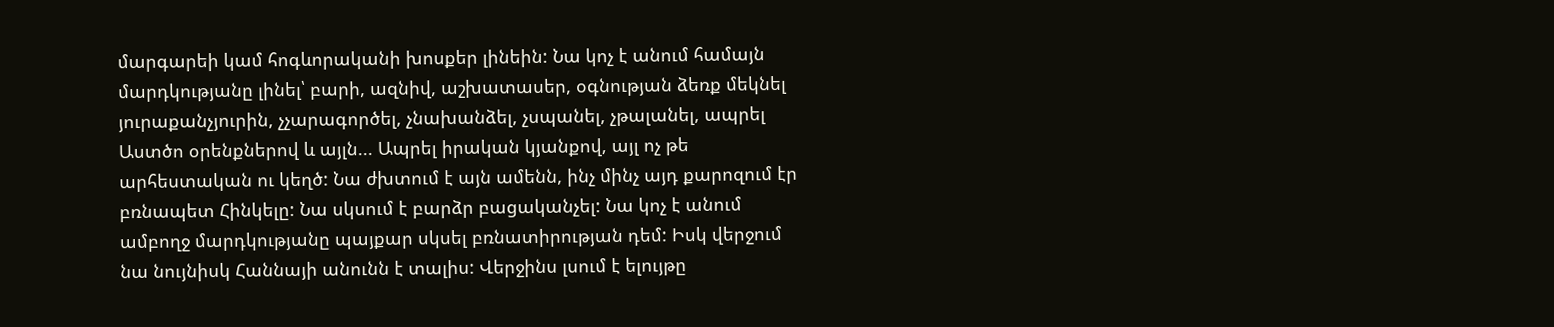մարգարեի կամ հոգևորականի խոսքեր լինեին: Նա կոչ է անում համայն մարդկությանը լինել՝ բարի, ազնիվ, աշխատասեր, օգնության ձեռք մեկնել յուրաքանչյուրին, չչարագործել, չնախանձել, չսպանել, չթալանել, ապրել Աստծո օրենքներով և այլն... Ապրել իրական կյանքով, այլ ոչ թե արհեստական ու կեղծ: Նա ժխտում է այն ամենն, ինչ մինչ այդ քարոզում էր բռնապետ Հինկելը: Նա սկսում է բարձր բացականչել: Նա կոչ է անում ամբողջ մարդկությանը պայքար սկսել բռնատիրության դեմ: Իսկ վերջում նա նույնիսկ Հաննայի անունն է տալիս: Վերջինս լսում է ելույթը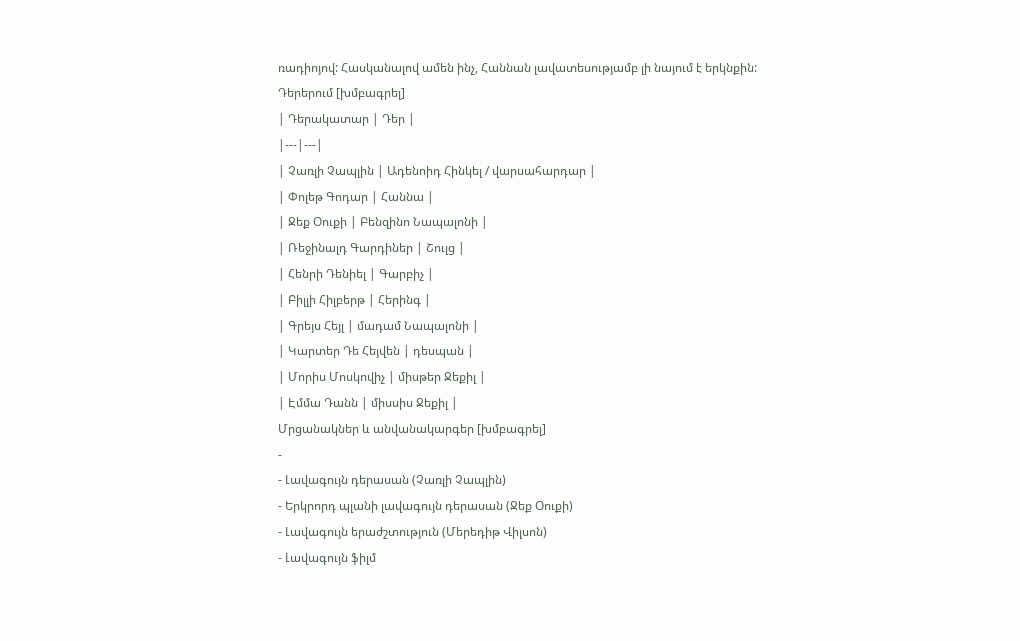ռադիոյով: Հասկանալով ամեն ինչ, Հաննան լավատեսությամբ լի նայում է երկնքին:
Դերերում [խմբագրել]
| Դերակատար | Դեր |
|---|---|
| Չառլի Չապլին | Ադենոիդ Հինկել / վարսահարդար |
| Փոլեթ Գոդար | Հաննա |
| Ջեք Օուքի | Բենզինո Նապալոնի |
| Ռեջինալդ Գարդիներ | Շուլց |
| Հենրի Դենիել | Գարբիչ |
| Բիլլի Հիլբերթ | Հերինգ |
| Գրեյս Հեյլ | մադամ Նապալոնի |
| Կարտեր Դե Հեյվեն | դեսպան |
| Մորիս Մոսկովիչ | միսթեր Ջեքիլ |
| Էմմա Դանն | միսսիս Ջեքիլ |
Մրցանակներ և անվանակարգեր [խմբագրել]
-
- Լավագույն դերասան (Չառլի Չապլին)
- Երկրորդ պլանի լավագույն դերասան (Ջեք Օուքի)
- Լավագույն երաժշտություն (Մերեդիթ Վիլսոն)
- Լավագույն ֆիլմ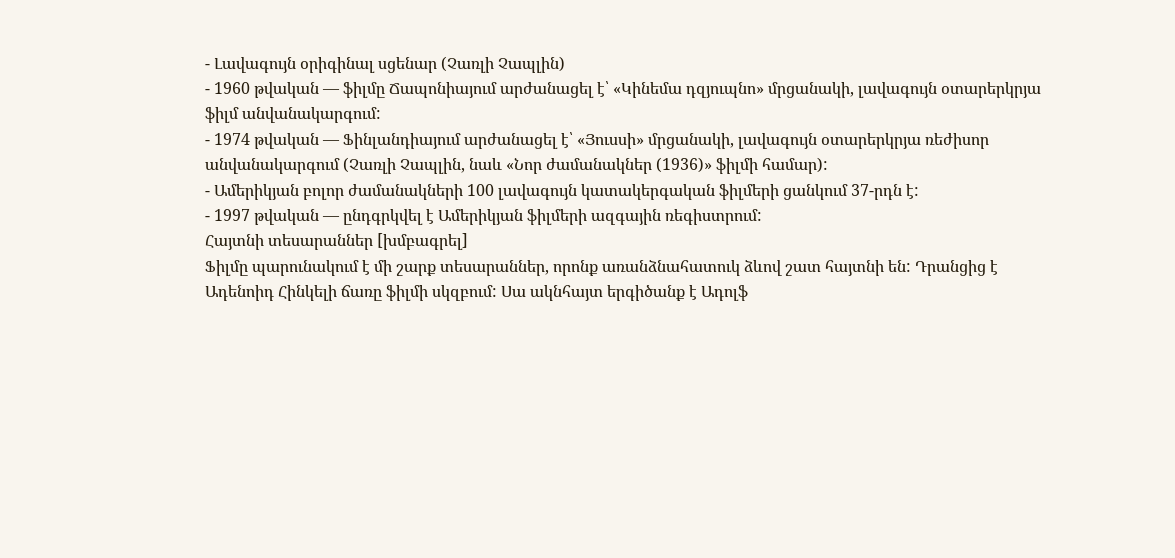- Լավագույն օրիգինալ սցենար (Չառլի Չապլին)
- 1960 թվական — ֆիլմը Ճապոնիայում արժանացել է՝ «Կինեմա դզյուպնո» մրցանակի, լավագույն օտարերկրյա ֆիլմ անվանակարգում:
- 1974 թվական — Ֆինլանդիայում արժանացել է՝ «Յուսսի» մրցանակի, լավագույն օտարերկրյա ռեժիսոր անվանակարգում (Չառլի Չապլին, նաև «Նոր ժամանակներ (1936)» ֆիլմի համար):
- Ամերիկյան բոլոր ժամանակների 100 լավագույն կատակերգական ֆիլմերի ցանկում 37-րդն է:
- 1997 թվական — ընդգրկվել է Ամերիկյան ֆիլմերի ազգային ռեգիստրում:
Հայտնի տեսարաններ [խմբագրել]
Ֆիլմը պարունակում է մի շարք տեսարաններ, որոնք առանձնահատուկ ձևով շատ հայտնի են: Դրանցից է Ադենոիդ Հինկելի ճառը ֆիլմի սկզբում: Սա ակնհայտ երգիծանք է Ադոլֆ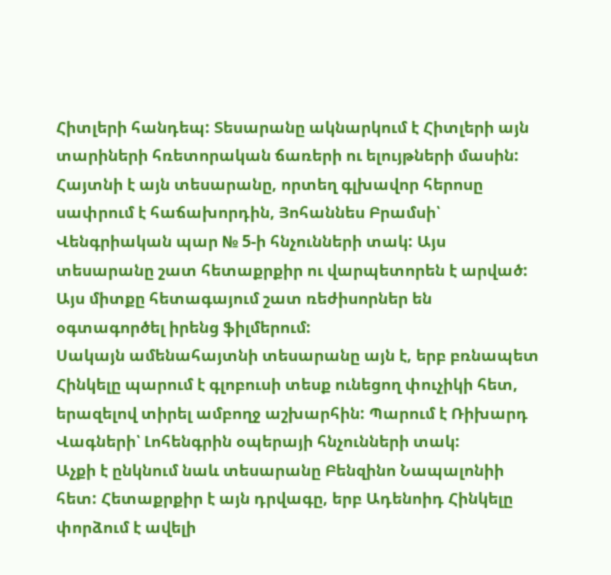Հիտլերի հանդեպ: Տեսարանը ակնարկում է Հիտլերի այն տարիների հռետորական ճառերի ու ելույթների մասին:
Հայտնի է այն տեսարանը, որտեղ գլխավոր հերոսը սափրում է հաճախորդին, Յոհաննես Բրամսի՝ Վենգրիական պար № 5-ի հնչունների տակ: Այս տեսարանը շատ հետաքրքիր ու վարպետորեն է արված: Այս միտքը հետագայում շատ ռեժիսորներ են օգտագործել իրենց ֆիլմերում:
Սակայն ամենահայտնի տեսարանը այն է, երբ բռնապետ Հինկելը պարում է գլոբուսի տեսք ունեցող փուչիկի հետ, երազելով տիրել ամբողջ աշխարհին: Պարում է Ռիխարդ Վագների՝ Լոհենգրին օպերայի հնչունների տակ:
Աչքի է ընկնում նաև տեսարանը Բենզինո Նապալոնիի հետ: Հետաքրքիր է այն դրվագը, երբ Ադենոիդ Հինկելը փորձում է ավելի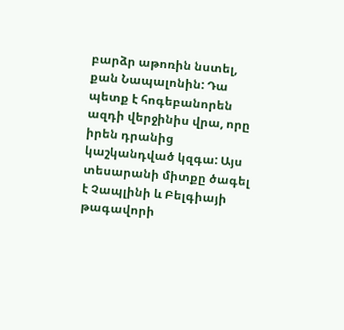բարձր աթոռին նստել, քան Նապալոնին: Դա պետք է հոգեբանորեն ազդի վերջինիս վրա, որը իրեն դրանից կաշկանդված կզգա: Այս տեսարանի միտքը ծագել է Չապլինի և Բելգիայի թագավորի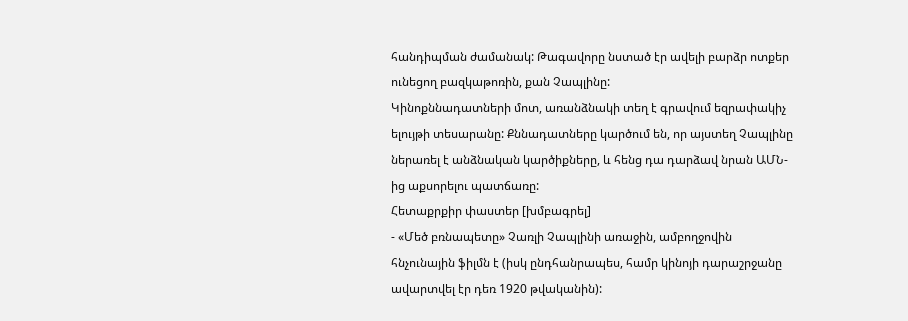հանդիպման ժամանակ: Թագավորը նստած էր ավելի բարձր ոտքեր ունեցող բազկաթոռին, քան Չապլինը:
Կինոքննադատների մոտ, առանձնակի տեղ է գրավում եզրափակիչ ելույթի տեսարանը: Քննադատները կարծում են, որ այստեղ Չապլինը ներառել է անձնական կարծիքները, և հենց դա դարձավ նրան ԱՄՆ-ից աքսորելու պատճառը:
Հետաքրքիր փաստեր [խմբագրել]
- «Մեծ բռնապետը» Չառլի Չապլինի առաջին, ամբողջովին հնչունային ֆիլմն է (իսկ ընդհանրապես, համր կինոյի դարաշրջանը ավարտվել էր դեռ 1920 թվականին):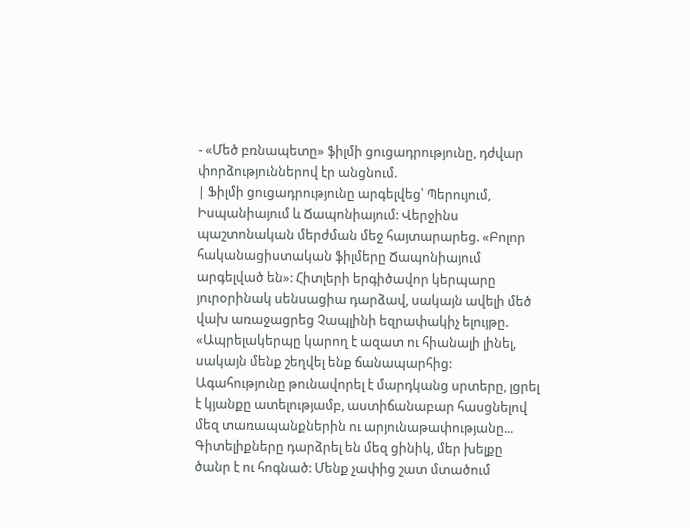- «Մեծ բռնապետը» ֆիլմի ցուցադրությունը, դժվար փորձություններով էր անցնում.
| Ֆիլմի ցուցադրությունը արգելվեց՝ Պերույում, Իսպանիայում և Ճապոնիայում: Վերջինս պաշտոնական մերժման մեջ հայտարարեց. «Բոլոր հականացիստական ֆիլմերը Ճապոնիայում արգելված են»: Հիտլերի երգիծավոր կերպարը յուրօրինակ սենսացիա դարձավ, սակայն ավելի մեծ վախ առաջացրեց Չապլինի եզրափակիչ ելույթը. «Ապրելակերպը կարող է ազատ ու հիանալի լինել, սակայն մենք շեղվել ենք ճանապարհից: Ագահությունը թունավորել է մարդկանց սրտերը, լցրել է կյանքը ատելությամբ, աստիճանաբար հասցնելով մեզ տառապանքներին ու արյունաթափությանը... Գիտելիքները դարձրել են մեզ ցինիկ, մեր խելքը ծանր է ու հոգնած: Մենք չափից շատ մտածում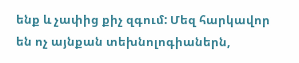ենք և չափից քիչ զգում: Մեզ հարկավոր են ոչ այնքան տեխնոլոգիաներն,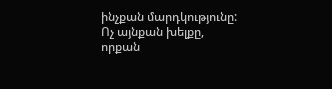ինչքան մարդկությունը: Ոչ այնքան խելքը, որքան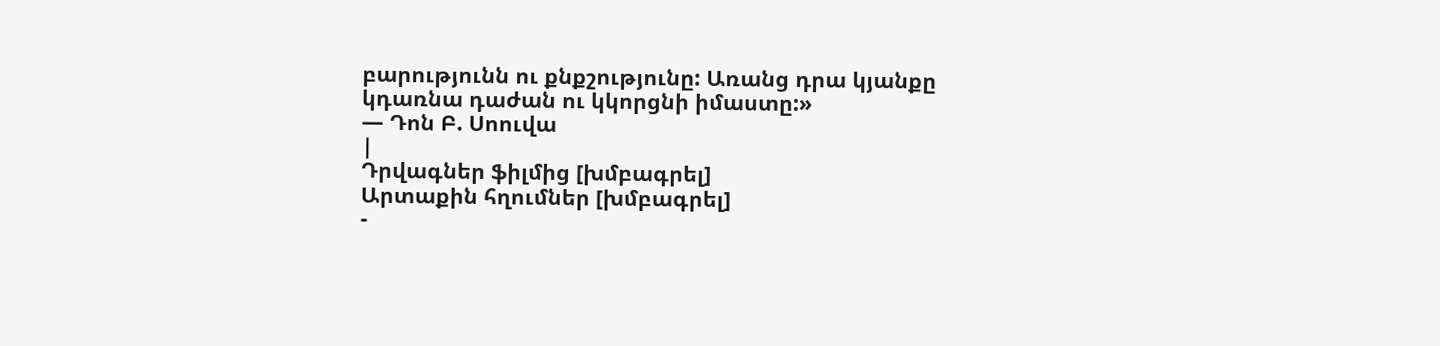բարությունն ու քնքշությունը: Առանց դրա կյանքը կդառնա դաժան ու կկորցնի իմաստը:»
— Դոն Բ. Սոուվա
|
Դրվագներ ֆիլմից [խմբագրել]
Արտաքին հղումներ [խմբագրել]
-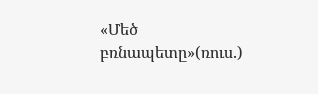«Մեծ բռնապետը»(ռուս.)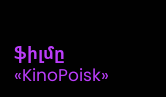ֆիլմը «KinoPoisk»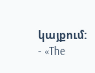կայքում:
- «The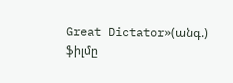Great Dictator»(անգ.) ֆիլմը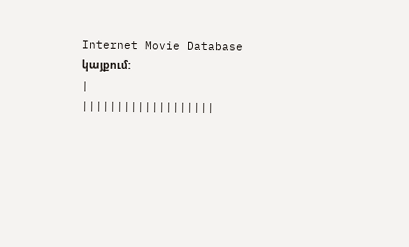Internet Movie Database կայքում:
|
|||||||||||||||||||